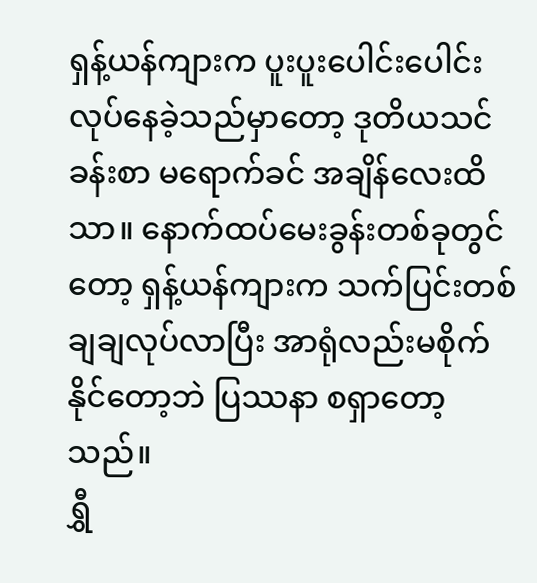ရှန့်ယန်ကျားက ပူးပူးပေါင်းပေါင်းလုပ်နေခဲ့သည်မှာတော့ ဒုတိယသင်ခန်းစာ မရောက်ခင် အချိန်လေးထိသာ။ နောက်ထပ်မေးခွန်းတစ်ခုတွင်တော့ ရှန့်ယန်ကျားက သက်ပြင်းတစ်ချချလုပ်လာပြီး အာရုံလည်းမစိုက်နိုင်တော့ဘဲ ပြဿနာ စရှာတော့သည်။
ရွှီ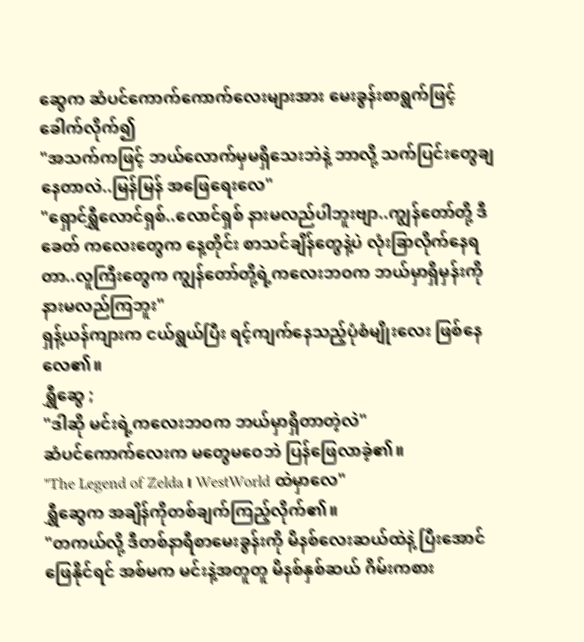ဆွေက ဆံပင်ကောက်ကောက်လေးများအား မေးခွန်းစာရွက်ဖြင့် ခေါက်လိုက်၍
"အသက်ကဖြင့် ဘယ်လောက်မှမရှိသေးဘဲနဲ့ ဘာလို့ သက်ပြင်းတွေချနေတာလဲ..မြန်မြန် အဖြေရေးလေ"
"ရှောင်ရွှီလောင်ရှစ်..လောင်ရှစ် နားမလည်ပါဘူးဗျာ..ကျွန်တော်တို့ ဒီခေတ် ကလေးတွေက နေ့တိုင်း စာသင်ချိန်တွေနဲ့ပဲ လုံးခြာလိုက်နေရတာ..လူကြီးတွေက ကျွန်တော်တို့ရဲ့ကလေးဘဝက ဘယ်မှာရှိမှန်းကို နားမလည်ကြဘူး"
ရှန့်ယန်ကျားက ငယ်ရွယ်ပြီး ရင့်ကျက်နေသည့်ပုံစံမျိုးလေး ဖြစ်နေလေ၏။
ရွှီဆွေ ;
"ဒါဆို မင်းရဲ့ကလေးဘဝက ဘယ်မှာရှိတာတဲ့လဲ"
ဆံပင်ကောက်လေးက မတွေမဝေဘဲ ပြန်ဖြေလာခဲ့၏။
"The Legend of Zelda ၊ WestWorld ထဲမှာလေ"
ရွှီဆွေက အချိန်ကိုတစ်ချက်ကြည့်လိုက်၏။
"တကယ်လို့ ဒီတစ်နာရီစာမေးခွန်းကို မိနစ်လေးဆယ်ထဲနဲ့ ပြီးအောင်ဖြေနိုင်ရင် အစ်မက မင်းနဲ့အတူတူ မိနစ်နှစ်ဆယ် ဂိမ်းကစား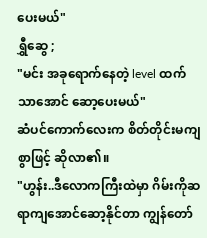ပေးမယ်"
ရွှီဆွေ ;
"မင်း အခုရောက်နေတဲ့ level ထက်သာအောင် ဆော့ပေးမယ်"
ဆံပင်ကောက်လေးက စိတ်တိုင်းမကျစွာဖြင့် ဆိုလာ၏။
"ဟွန်း..ဒီလောကကြီးထဲမှာ ဂိမ်းကိုဆရာကျအောင်ဆော့နိုင်တာ ကျွန်တော်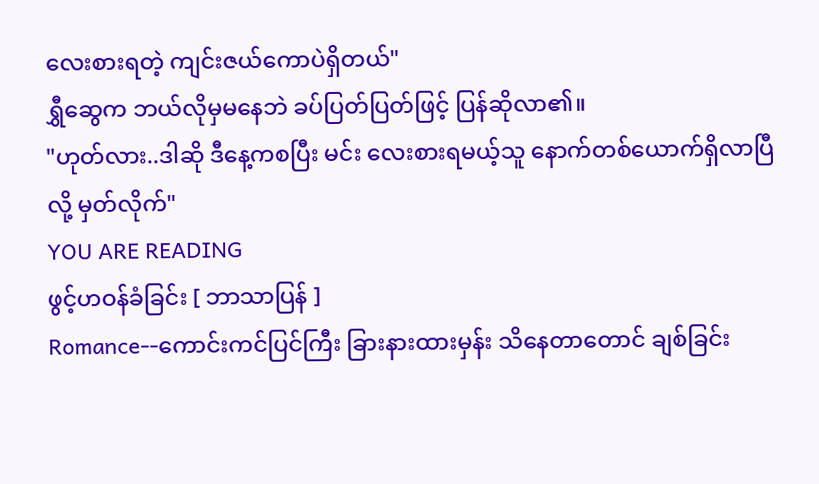လေးစားရတဲ့ ကျင်းဇယ်ကောပဲရှိတယ်"
ရွှီဆွေက ဘယ်လိုမှမနေဘဲ ခပ်ပြတ်ပြတ်ဖြင့် ပြန်ဆိုလာ၏။
"ဟုတ်လား..ဒါဆို ဒီနေ့ကစပြီး မင်း လေးစားရမယ့်သူ နောက်တစ်ယောက်ရှိလာပြီလို့ မှတ်လိုက်"
YOU ARE READING
ဖွင့်ဟဝန်ခံခြင်း [ ဘာသာပြန် ]
Romance--ကောင်းကင်ပြင်ကြီး ခြားနားထားမှန်း သိနေတာတောင် ချစ်ခြင်း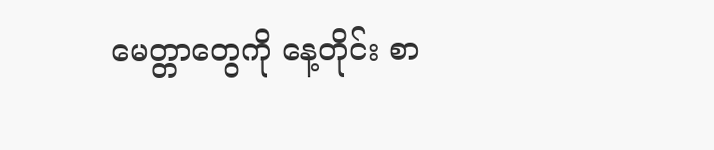မေတ္တာတွေကို နေ့တိုင်း စာ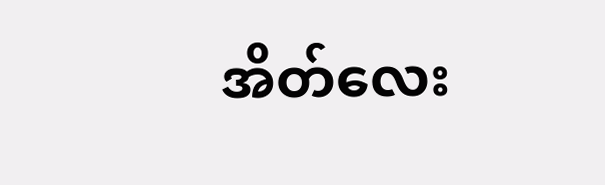အိတ်လေး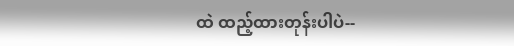ထဲ ထည့်ထားတုန်းပါပဲ--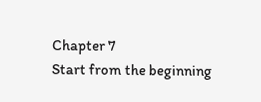Chapter 7
Start from the beginning